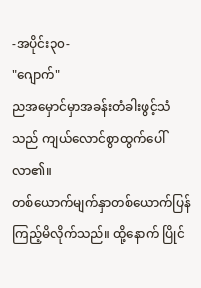-အပိုင်း၃၀-
"ဂျောက်"
ညအမှောင်မှာအခန်းတံခါးဖွင့်သံသည် ကျယ်လောင်စွာထွက်ပေါ်လာ၏။
တစ်ယောက်မျက်နှာတစ်ယောက်ပြန်ကြည့်မိလိုက်သည်။ ထို့နောက် ပြိုင်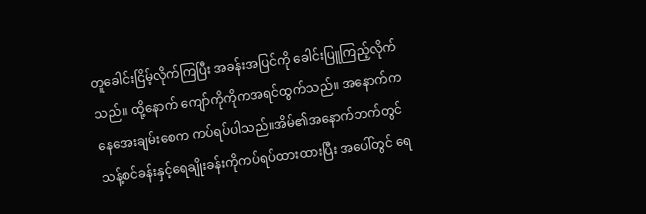တူခေါင်းငြိမ့်လိုက်ကြပြီး အခန်းအပြင်ကို ခေါင်းပြူကြည့်လိုက်သည်။ ထို့နောက် ကျော်ကိုကိုကအရင်ထွက်သည်။ အနောက်ကနေအေးချမ်းစေက ကပ်ရပ်ပါသည်။အိမ်၏အနောက်ဘက်တွင် သန့်စင်ခန်းနှင့်ရေချိုးခန်းကိုကပ်ရပ်ထားထားပြီး အပေါ်တွင် ရေ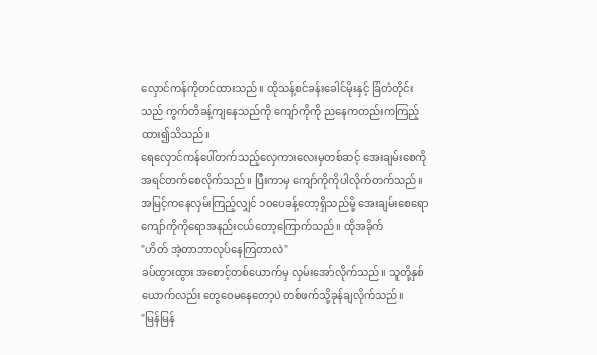လှောင်ကန်ကိုတင်ထားသည်။ ထိုသန့်စင်ခန်းခေါင်မိုးနှင့် ခြံတံတိုင်းသည် ကွက်တိခန့်ကျနေသည်ကို ကျော်ကိုကို ညနေကတည်းကကြည့်ထား၍သိသည်။
ရေလှောင်ကန်ပေါ်တက်သည့်လှေကားလေးမှတစ်ဆင့် အေးချမ်းစေကိုအရင်တက်စေလိုက်သည်။ ပြီးကာမှ ကျော်ကိုကိုပါလိုက်တက်သည်။
အမြင့်ကနေလှမ်းကြည့်လျှင် ၁၀ပေခန့်တော့ရှိသည်မို့ အေးချမ်းစေရော ကျော်ကိုကိုရောအနည်းငယ်တော့ကြောက်သည်။ ထိုအခိုက်
"ဟိတ် အဲ့တာဘာလုပ်နေကြတာလဲ"
ခပ်ထွားထွား အစောင့်တစ်ယောက်မှ လှမ်းအော်လိုက်သည်။ သူတို့နှစ်ယောက်လည်း တွေဝေမနေတော့ပဲ တစ်ဖက်သို့ခုန်ချလိုက်သည်။
"မြန်မြန်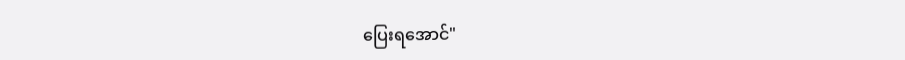ပြေးရအောင်"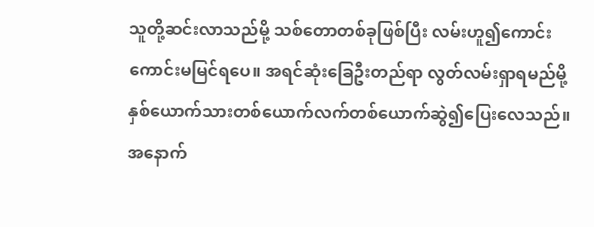သူတို့ဆင်းလာသည်မို့ သစ်တောတစ်ခုဖြစ်ပြီး လမ်းဟူ၍ကောင်းကောင်းမမြင်ရပေ။ အရင်ဆုံးခြေဦးတည်ရာ လွတ်လမ်းရှာရမည်မို့ နှစ်ယောက်သားတစ်ယောက်လက်တစ်ယောက်ဆွဲ၍ပြေးလေသည်။
အနောက်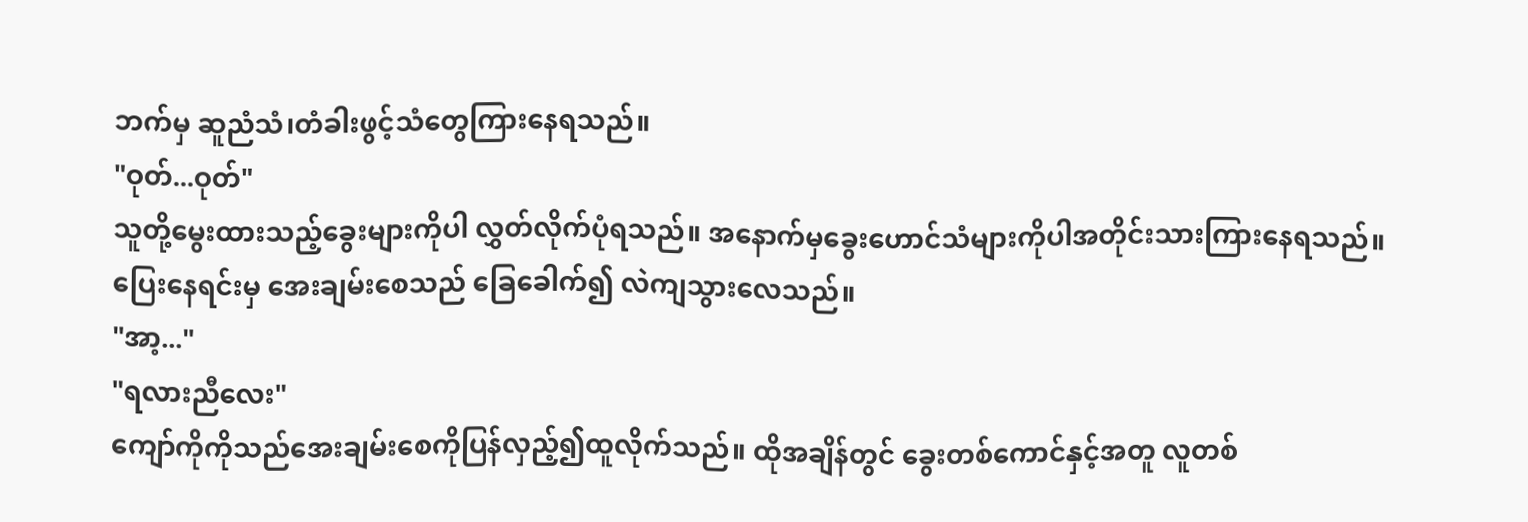ဘက်မှ ဆူညံသံ၊တံခါးဖွင့်သံတွေကြားနေရသည်။
"ဝုတ်...ဝုတ်"
သူတို့မွေးထားသည့်ခွေးများကိုပါ လွှတ်လိုက်ပုံရသည်။ အနောက်မှခွေးဟောင်သံများကိုပါအတိုင်းသားကြားနေရသည်။
ပြေးနေရင်းမှ အေးချမ်းစေသည် ခြေခေါက်၍ လဲကျသွားလေသည်။
"အာ့..."
"ရလားညီလေး"
ကျော်ကိုကိုသည်အေးချမ်းစေကိုပြန်လှည့်၍ထူလိုက်သည်။ ထိုအချိန်တွင် ခွေးတစ်ကောင်နှင့်အတူ လူတစ်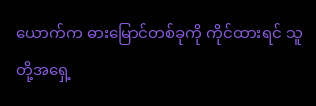ယောက်က ဓားမြောင်တစ်ခုကို ကိုင်ထားရင် သူတို့အရှေ့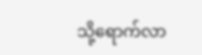သို့ရောက်လာ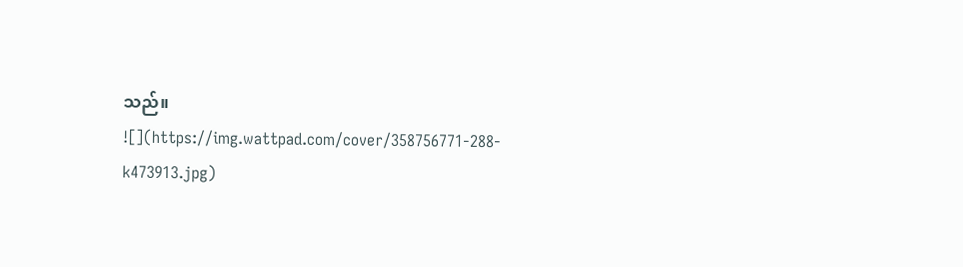သည်။
![](https://img.wattpad.com/cover/358756771-288-k473913.jpg)